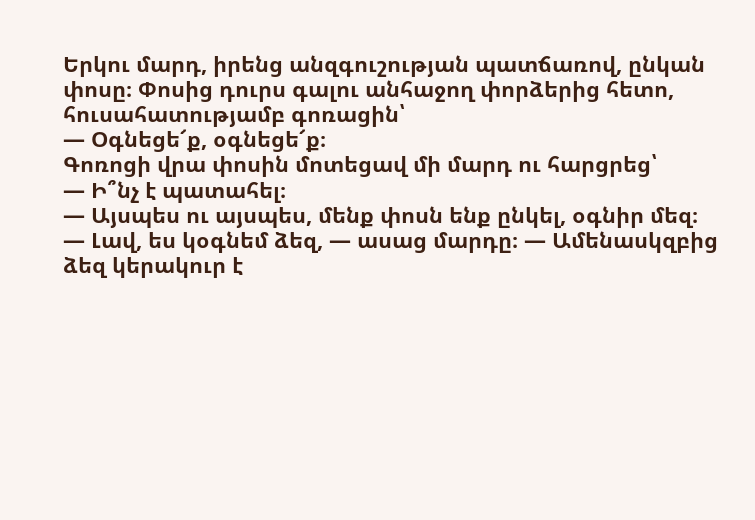Երկու մարդ, իրենց անզգուշության պատճառով, ընկան փոսը։ Փոսից դուրս գալու անհաջող փորձերից հետո, հուսահատությամբ գոռացին՝
— Օգնեցե՜ք, օգնեցե՜ք։
Գոռոցի վրա փոսին մոտեցավ մի մարդ ու հարցրեց՝
— Ի՞նչ է պատահել։
— Այսպես ու այսպես, մենք փոսն ենք ընկել, օգնիր մեզ։
— Լավ, ես կօգնեմ ձեզ, — ասաց մարդը։ — Ամենասկզբից ձեզ կերակուր է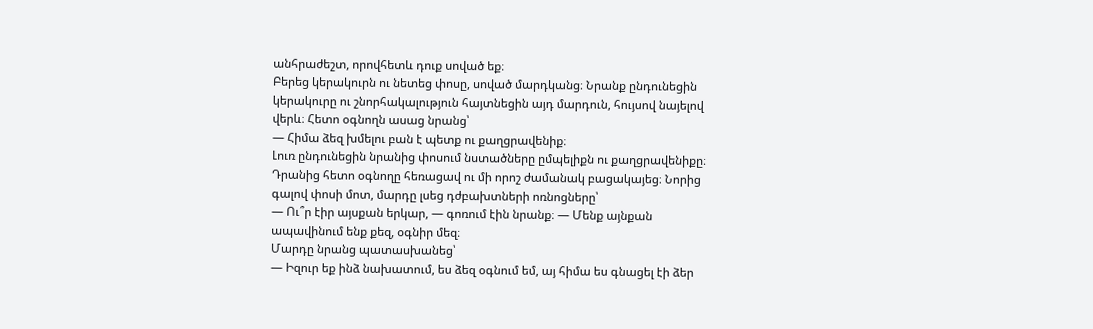անհրաժեշտ, որովհետև դուք սոված եք։
Բերեց կերակուրն ու նետեց փոսը, սոված մարդկանց։ Նրանք ընդունեցին կերակուրը ու շնորհակալություն հայտնեցին այդ մարդուն, հույսով նայելով վերև։ Հետո օգնողն ասաց նրանց՝
— Հիմա ձեզ խմելու բան է պետք ու քաղցրավենիք։
Լուռ ընդունեցին նրանից փոսում նստածները ըմպելիքն ու քաղցրավենիքը։ Դրանից հետո օգնողը հեռացավ ու մի որոշ ժամանակ բացակայեց։ Նորից գալով փոսի մոտ, մարդը լսեց դժբախտների ոռնոցները՝
— Ու՞ր էիր այսքան երկար, — գոռում էին նրանք։ — Մենք այնքան ապավինում ենք քեզ, օգնիր մեզ։
Մարդը նրանց պատասխանեց՝
— Իզուր եք ինձ նախատում, ես ձեզ օգնում եմ, այ հիմա ես գնացել էի ձեր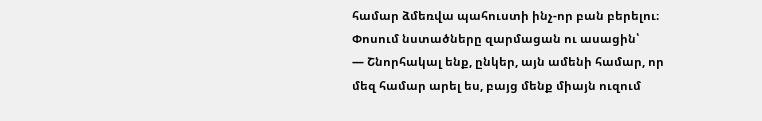համար ձմեռվա պահուստի ինչ-որ բան բերելու։
Փոսում նստածները զարմացան ու ասացին՝
— Շնորհակալ ենք, ընկեր, այն ամենի համար, որ մեզ համար արել ես, բայց մենք միայն ուզում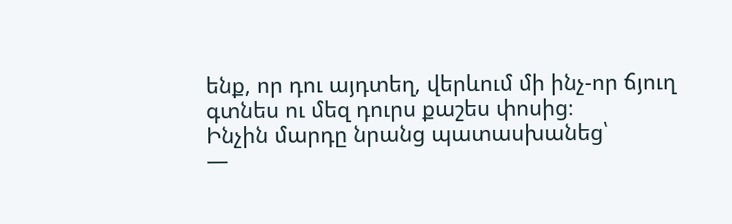ենք, որ դու այդտեղ, վերևում մի ինչ-որ ճյուղ գտնես ու մեզ դուրս քաշես փոսից։
Ինչին մարդը նրանց պատասխանեց՝
—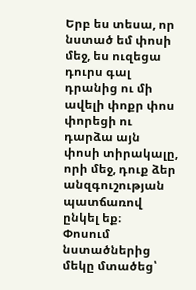Երբ ես տեսա, որ նստած եմ փոսի մեջ, ես ուզեցա դուրս գալ դրանից ու մի ավելի փոքր փոս փորեցի ու դարձա այն փոսի տիրակալը, որի մեջ, դուք ձեր անզգուշության պատճառով ընկել եք։
Փոսում նստածներից մեկը մտածեց՝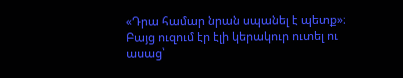«Դրա համար նրան սպանել է պետք»։ Բայց ուզում էր էլի կերակուր ուտել ու ասաց՝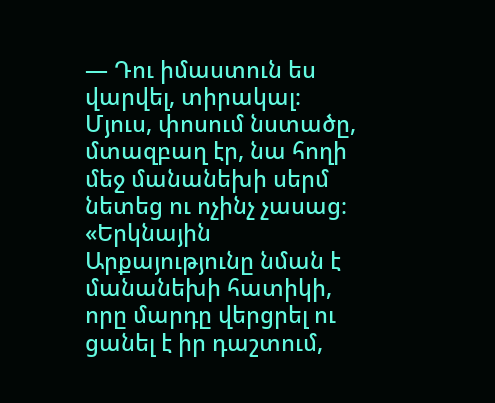— Դու իմաստուն ես վարվել, տիրակալ։
Մյուս, փոսում նստածը, մտազբաղ էր, նա հողի մեջ մանանեխի սերմ նետեց ու ոչինչ չասաց։
«Երկնային Արքայությունը նման է մանանեխի հատիկի, որը մարդը վերցրել ու ցանել է իր դաշտում,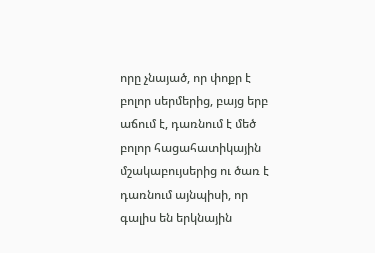որը չնայած, որ փոքր է բոլոր սերմերից, բայց երբ աճում է, դառնում է մեծ բոլոր հացահատիկային մշակաբույսերից ու ծառ է դառնում այնպիսի, որ գալիս են երկնային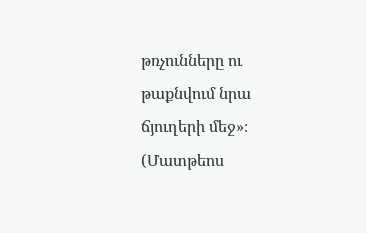թռչունները ու թաքնվում նրա ճյուղերի մեջ»։ (Մատթեոս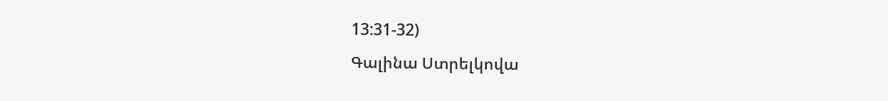13:31-32)
Գալինա Ստրելկովա